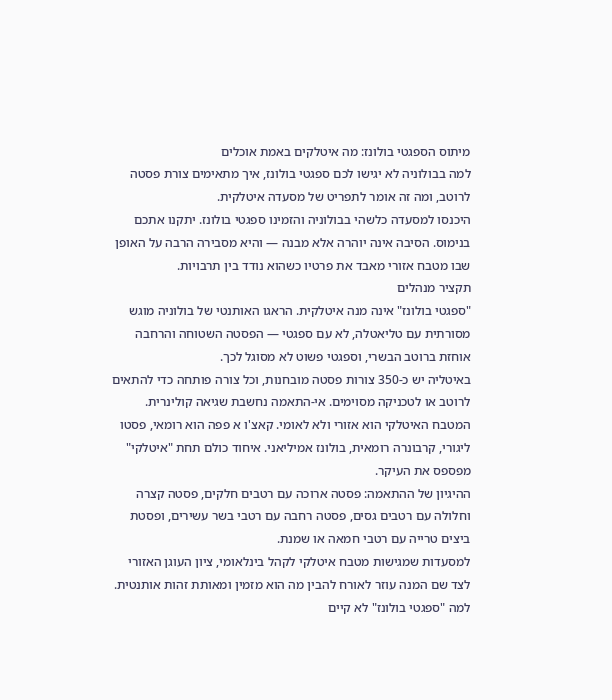מיתוס הספגטי בולונז: מה איטלקים באמת אוכלים
למה בבולוניה לא יגישו לכם ספגטי בולונז, איך מתאימים צורת פסטה לרוטב, ומה זה אומר לתפריט של מסעדה איטלקית.
היכנסו למסעדה כלשהי בבולוניה והזמינו ספגטי בולונז. יתקנו אתכם בנימוס. הסיבה אינה יוהרה אלא מבנה — והיא מסבירה הרבה על האופן שבו מטבח אזורי מאבד את פרטיו כשהוא נודד בין תרבויות.
תקציר מנהלים
"ספגטי בולונז" אינה מנה איטלקית. הראגו האותנטי של בולוניה מוגש מסורתית עם טליאטלה, לא עם ספגטי — הפסטה השטוחה והרחבה אוחזת ברוטב הבשרי, וספגטי פשוט לא מסוגל לכך.
באיטליה יש כ-350 צורות פסטה מובחנות, וכל צורה פותחה כדי להתאים לרוטב או לטכניקה מסוימים. אי-התאמה נחשבת שגיאה קולינרית.
המטבח האיטלקי הוא אזורי ולא לאומי. קאצ'ו א פפה הוא רומאי, פסטו ליגורי, קרבונרה רומאית, בולונז אמיליאני. איחוד כולם תחת "איטלקי" מפספס את העיקר.
ההיגיון של ההתאמה: פסטה ארוכה עם רטבים חלקים, פסטה קצרה וחלולה עם רטבים גסים, פסטה רחבה עם רטבי בשר עשירים, ופסטת ביצים טרייה עם רטבי חמאה או שמנת.
למסעדות שמגישות מטבח איטלקי לקהל בינלאומי, ציון העוגן האזורי לצד שם המנה עוזר לאורח להבין מה הוא מזמין ומאותת זהות אותנטית.
למה "ספגטי בולונז" לא קיים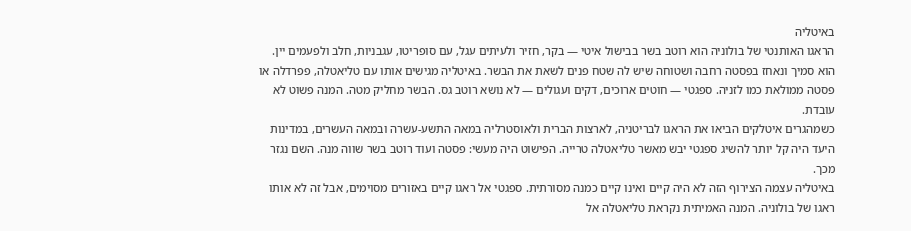באיטליה
הראגו האותנטי של בולוניה הוא רוטב בשר בבישול איטי — בקר, חזיר ולעיתים עגל, עם סופריטו, עגבניות, חלב ולפעמים יין. הוא סמיך ונאחז בפסטה רחבה ושטוחה שיש לה שטח פנים לשאת את הבשר. באיטליה מגישים אותו עם טליאטלה, פפרדלה או פסטה ממולאת כמו לזניה. ספגטי — חוטים ארוכים, דקים ועגולים — לא נושא רוטב גס. הבשר מחליק מטה. המנה פשוט לא עובדת.
כשמהגרים איטלקים הביאו את הראגו לבריטניה, לארצות הברית ולאוסטרליה במאה התשע-עשרה ובמאה העשרים, במדינות היעד היה קל יותר להשיג ספגטי יבש מאשר טליאטלה טרייה. הפישוט היה מעשי: פסטה ועוד רוטב בשר שווה מנה. השם נגזר מכך.
באיטליה עצמה הצירוף הזה לא היה קיים ואינו קיים כמנה מסורתית. ספגטי אל ראגו קיים באזורים מסוימים, אבל זה לא אותו ראגו של בולוניה. המנה האמיתית נקראת טליאטלה אל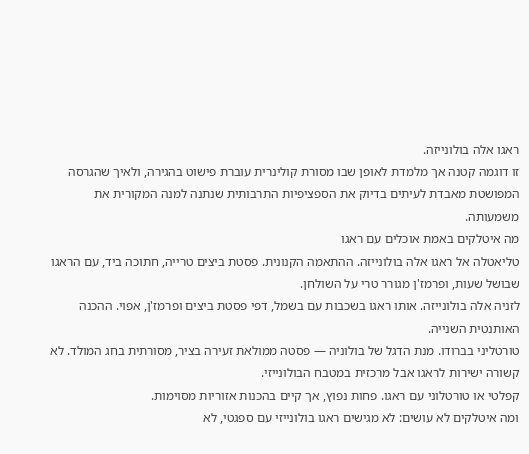ראגו אלה בולונייזה.
זו דוגמה קטנה אך מלמדת לאופן שבו מסורת קולינרית עוברת פישוט בהגירה, ולאיך שהגרסה המפושטת מאבדת לעיתים בדיוק את הספציפיות התרבותית שנתנה למנה המקורית את משמעותה.
מה איטלקים באמת אוכלים עם ראגו
טליאטלה אל ראגו אלה בולונייזה. ההתאמה הקנונית. פסטת ביצים טרייה, חתוכה ביד, עם הראגו שבושל שעות, ופרמז'ן מגורר טרי על השולחן.
לזניה אלה בולונייזה. אותו ראגו בשכבות עם בשמל, דפי פסטת ביצים ופרמז'ן, אפוי. ההכנה האותנטית השנייה.
טורטליני בברודו. מנת הדגל של בולוניה — פסטה ממולאת זעירה בציר, מסורתית בחג המולד. לא קשורה ישירות לראגו אבל מרכזית במטבח הבולונייזי.
קפלטי או טורטלוני עם ראגו. פחות נפוץ, אך קיים בהכנות אזוריות מסוימות.
ומה איטלקים לא עושים: לא מגישים ראגו בולונייזי עם ספגטי, לא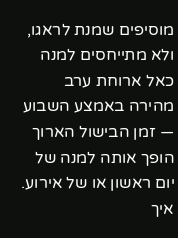מוסיפים שמנת לראגו, ולא מתייחסים למנה כאל ארוחת ערב מהירה באמצע השבוע — זמן הבישול הארוך הופך אותה למנה של יום ראשון או של אירוע.
איך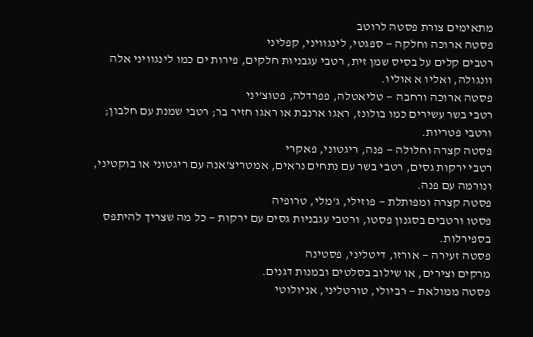מתאימים צורת פסטה לרוטב
פסטה ארוכה וחלקה — ספגטי, לינגוויני, קפליני
רטבים קלים על בסיס שמן זית, רטבי עגבניות חלקים, פירות ים כמו לינגוויני אלה וונגולה, ואליו א אוליו.
פסטה ארוכה ורחבה — טליאטלה, פפרדלה, פטוצ'יני
רטבי בשר עשירים כמו בולונז, ראגו ארנבת או ראגו חזיר בר; רטבי שמנת עם חלבון; ורטבי פטריות.
פסטה קצרה וחלולה — פנה, ריגטוני, פאקרי
רטבי ירקות גסים, רטבי בשר עם נתחים נראים, אמטריצ'אנה עם ריגטוני או בוקטיני, ונורמה עם פנה.
פסטה קצרה ומפותלת — פוזילי, ג'מלי, טרופיה
פסטו ורטבים בסגנון פסטו, ורטבי עגבניות גסים עם ירקות — כל מה שצריך להיתפס בספירלות.
פסטה זעירה — אורזו, דיטליני, פסטינה
מרקים וצירים, או שילוב בסלטים ובמנות דגנים.
פסטה ממולאת — רביולי, טורטליני, אניולוטי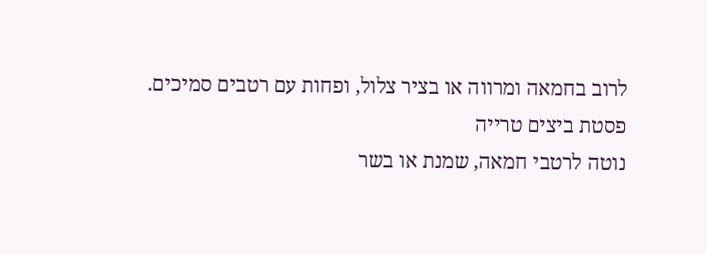לרוב בחמאה ומרווה או בציר צלול, ופחות עם רטבים סמיכים.
פסטת ביצים טרייה
נוטה לרטבי חמאה, שמנת או בשר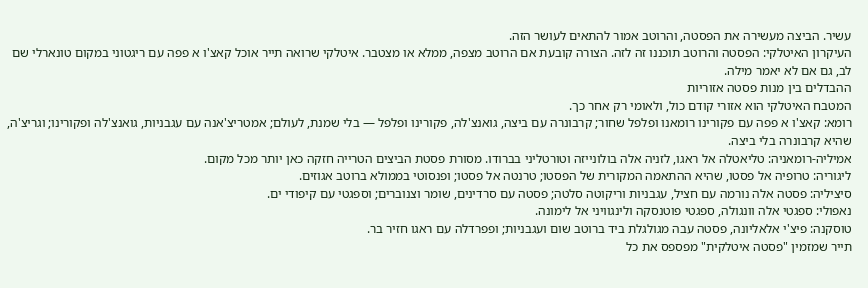עשיר. הביצה מעשירה את הפסטה, והרוטב אמור להתאים לעושר הזה.
העיקרון האיטלקי: הפסטה והרוטב תוכננו זה לזה. הצורה קובעת אם הרוטב מצפה, ממלא או מצטבר. איטלקי שרואה תייר אוכל קאצ'ו א פפה עם ריגטוני במקום טונארלי שם לב, גם אם לא יאמר מילה.
ההבדלים בין מנות פסטה אזוריות
המטבח האיטלקי הוא אזורי קודם כול, ולאומי רק אחר כך.
רומא: קאצ'ו א פפה עם פקורינו רומאנו ופלפל שחור; קרבונרה עם ביצה, גואנצ'לה, פקורינו ופלפל — בלי שמנת, לעולם; אמטריצ'אנה עם עגבניות, גואנצ'לה ופקורינו; וגריצ'ה, שהיא קרבונרה בלי ביצה.
אמיליה-רומאניה: טליאטלה אל ראגו, לזניה אלה בולונייזה וטורטליני בברודו. מסורת פסטת הביצים הטרייה חזקה כאן יותר מכל מקום.
ליגוריה: טרופיה אל פסטו, שהיא ההתאמה המקורית של הפסטו; טרנטה אל פסטו; ופנסוטי בממולא ברוטב אגוזים.
סיציליה: פסטה אלה נורמה עם חציל, עגבניות וריקוטה סלטה; פסטה עם סרדינים, שומר וצנוברים; וספגטי עם קיפודי ים.
נאפולי: ספגטי אלה וונגולה, ספגטי פוטנסקה ולינגוויני אל לימונה.
טוסקנה: פיצ'י אלאליונה, פסטה עבה מגולגלת ביד ברוטב שום ועגבניות; ופפרדלה עם ראגו חזיר בר.
תייר שמזמין "פסטה איטלקית" מפספס את כל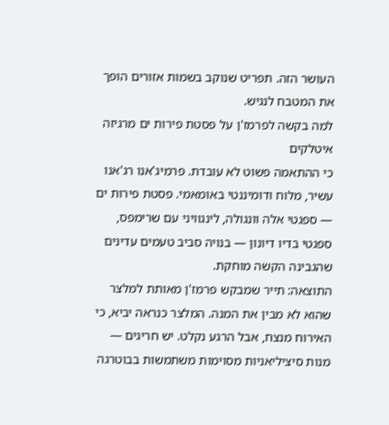העושר הזה. תפריט שנוקב בשמות אזורים הופך את המטבח לנגיש.
למה בקשה לפרמז'ן על פסטת פירות ים מרגיזה איטלקים
כי ההתאמה פשוט לא עובדת. פרמיג'אנו רג'אנו עשיר, מלוח ודומיננטי באומאמי. פסטת פירות ים — ספגטי אלה וונגולה, לינגוויני עם שרימפס, ספגטי בדיו דיונון — בנויה סביב טעמים עדינים שהגבינה הקשה מוחקת.
התוצאה: תייר שמבקש פרמז'ן מאותת למלצר שהוא לא מבין את המנה. המלצר כנראה יביא, כי האירוח מנצח, אבל הרגע נקלט. יש חריגים — מנות סיציליאניות מסוימות משתמשות בבוטרגה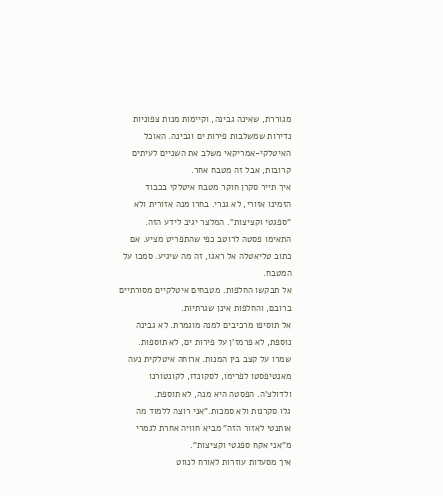מגוררת, שאינה גבינה, וקיימות מנות צפוניות נדירות שמשלבות פירות ים וגבינה. האוכל האיטלקי-אמריקאי משלב את השניים לעיתים קרובות, אבל זה מטבח אחר.
איך תייר סקרן חוקר מטבח איטלקי בכבוד
הזמינו אזורי, לא גנרי. בחרו מנה אזורית ולא "ספגטי וקציצות". המלצר יגיב לידע הזה.
התאימו פסטה לרוטב כפי שהתפריט מציע. אם כתוב טליאטלה אל ראגו, זה מה שיגיע. סמכו על המטבח.
אל תבקשו החלפות. מטבחים איטלקיים מסורתיים ברובם, והחלפות אינן שגרתיות.
אל תוסיפו מרכיבים למנה מוגמרת. לא גבינה נוספת, לא פרמז'ן על פירות ים, לא תוספות.
שמרו על קצב בין המנות. ארוחה איטלקית נעה מאנטיפסטו לפרימו, לסקונדו, לקונטורנו ולדולצ'ה. הפסטה היא מנה, לא תוספת.
גלו סקרנות ולא סמכות."אני רוצה ללמוד מה אותנטי לאזור הזה" מביא חוויה אחרת לגמרי מ"אני אקח ספגטי וקציצות".
איך מסעדות עוזרות לאורח לנווט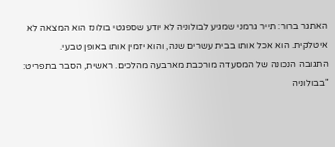האתגר ברור: תייר גרמני שמגיע לבולוניה לא יודע שספגטי בולונז הוא המצאה לא איטלקית. הוא אכל אותו בבית עשרים שנה, והוא יזמין אותו באופן טבעי.
התגובה הנכונה של המסעדה מורכבת מארבעה מהלכים. ראשית, הסבר בתפריט: "בבולוניה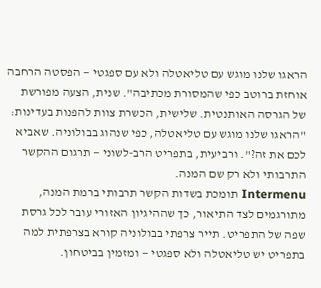הראגו שלנו מוגש עם טליאטלה ולא עם ספגטי — הפסטה הרחבה אוחזת ברוטב כפי שהמסורת מכתיבה". שנית, הצעה מפורשת של הגרסה האותנטית. שלישית, הכשרת צוות להפנות בעדינות: "הראגו שלנו מוגש עם טליאטלה, כפי שנהוג בבולוניה. שאביא לכם את זה?". ורביעית, בתפריט הרב-לשוני — תרגום ההקשר התרבותי ולא רק שם המנה.
Intermenu תומכת בשדות הקשר תרבותי ברמת המנה, מתורגמים לצד התיאור, כך שההיגיון האזורי עובר לכל גרסת שפה של התפריט. תייר צרפתי בבולוניה קורא בצרפתית למה בתפריט יש טליאטלה ולא ספגטי — ומזמין בביטחון.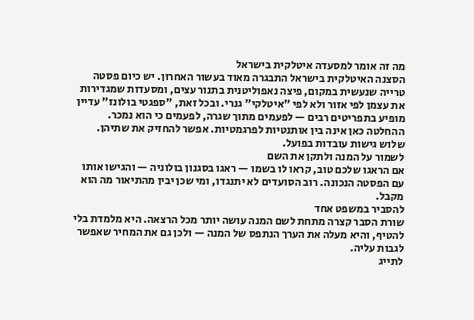מה זה אומר למסעדה איטלקית בישראל
הסצנה האיטלקית בישראל התבגרה מאוד בעשור האחרון. יש כיום פסטה טרייה שנעשית במקום, פיצה נאפוליטנית בתנור עצים, ומסעדות שמגדירות את עצמן לפי אזור ולא לפי "איטלקי" גנרי. ובכל זאת, "ספגטי בולונז" עדיין מופיע בתפריטים רבים — לפעמים מתוך שגרה, לפעמים כי הוא נמכר.
ההחלטה כאן אינה בין אותנטיות לפרגמטיות. אפשר להחזיק את שתיהן. שלוש גישות עובדות בפועל.
לשמור על המנה ולתקן את השם
אם הראגו שלכם טוב, קראו לו בשמו — ראגו בסגנון בולוניה — והגישו אותו עם הפסטה הנכונה. רוב הסועדים לא יתנגדו, ומי שכן יבין מהתיאור מה הוא מקבל.
להסביר במשפט אחד
שורת הסבר קצרה מתחת לשם המנה עושה יותר מכל הרצאה. היא מלמדת בלי להטיף, והיא מעלה את הערך הנתפס של המנה — ולכן גם את המחיר שאפשר לגבות עליה.
לתייג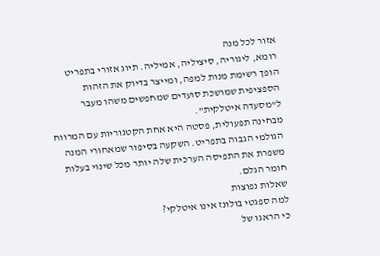אזור לכל מנה
רומא, ליגוריה, סיציליה, אמיליה. תיוג אזורי בתפריט הופך רשימת מנות למפה, ומייצר בדיוק את הזהות הספציפית שמושכת סועדים שמחפשים משהו מעבר ל"מסעדה איטלקית".
מבחינה תפעולית, פסטה היא אחת הקטגוריות עם המרווח הגולמי הגבוה בתפריט. השקעה בסיפור שמאחורי המנה משפרת את התפיסה הערכית שלה יותר מכל שינוי בעלות חומר הגלם.
שאלות נפוצות
למה ספגטי בולונז אינו איטלקי?
כי הראגו של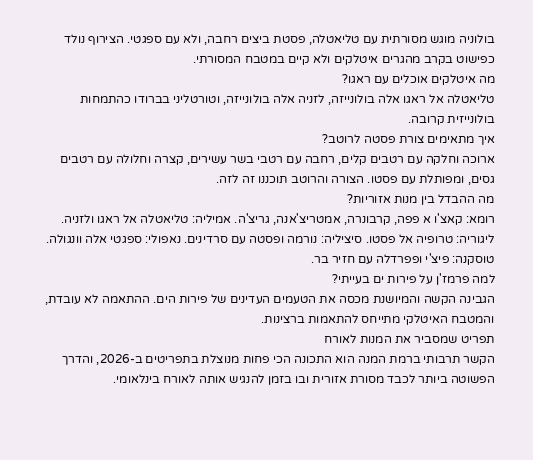בולוניה מוגש מסורתית עם טליאטלה, פסטת ביצים רחבה, ולא עם ספגטי. הצירוף נולד כפישוט בקרב מהגרים איטלקים ולא קיים במטבח המסורתי.
מה איטלקים אוכלים עם ראגו?
טליאטלה אל ראגו אלה בולונייזה, לזניה אלה בולונייזה, וטורטליני בברודו כהתמחות בולונייזית קרובה.
איך מתאימים צורת פסטה לרוטב?
ארוכה וחלקה עם רטבים קלים, רחבה עם רטבי בשר עשירים, קצרה וחלולה עם רטבים גסים, ומפותלת עם פסטו. הצורה והרוטב תוכננו זה לזה.
מה ההבדל בין מנות אזוריות?
רומא: קאצ'ו א פפה, קרבונרה, אמטריצ'אנה, גריצ'ה. אמיליה: טליאטלה אל ראגו ולזניה. ליגוריה: טרופיה אל פסטו. סיציליה: נורמה ופסטה עם סרדינים. נאפולי: ספגטי אלה וונגולה. טוסקנה: פיצ'י ופפרדלה עם חזיר בר.
למה פרמז'ן על פירות ים בעייתי?
הגבינה הקשה והמיושנת מכסה את הטעמים העדינים של פירות הים. ההתאמה לא עובדת, והמטבח האיטלקי מתייחס להתאמות ברצינות.
תפריט שמסביר את המנות לאורח
הקשר תרבותי ברמת המנה הוא התכונה הכי פחות מנוצלת בתפריטים ב-2026, והדרך הפשוטה ביותר לכבד מסורת אזורית ובו בזמן להנגיש אותה לאורח בינלאומי.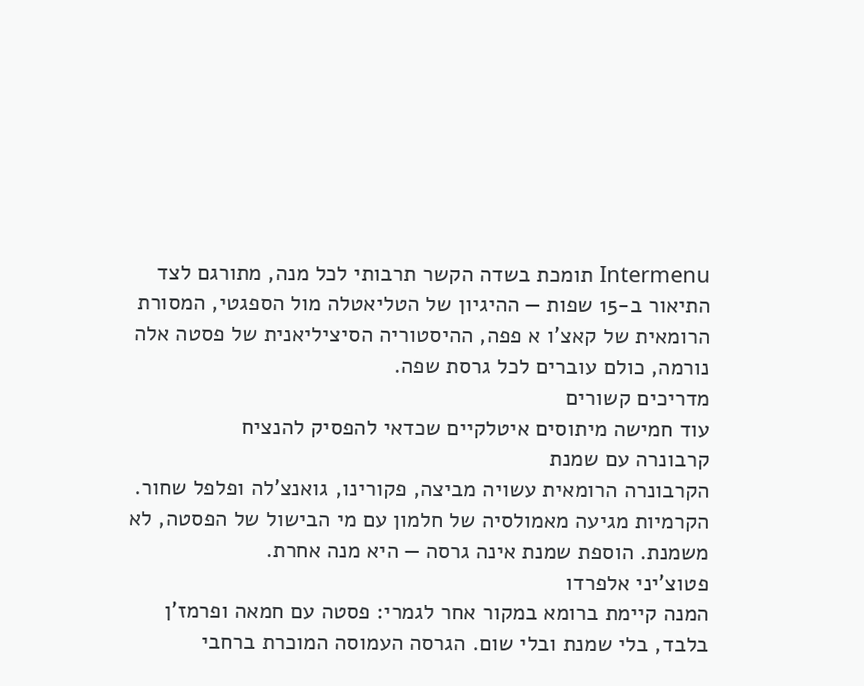Intermenu תומכת בשדה הקשר תרבותי לכל מנה, מתורגם לצד התיאור ב-15 שפות — ההיגיון של הטליאטלה מול הספגטי, המסורת הרומאית של קאצ'ו א פפה, ההיסטוריה הסיציליאנית של פסטה אלה נורמה, כולם עוברים לכל גרסת שפה.
מדריכים קשורים
עוד חמישה מיתוסים איטלקיים שכדאי להפסיק להנציח
קרבונרה עם שמנת
הקרבונרה הרומאית עשויה מביצה, פקורינו, גואנצ'לה ופלפל שחור. הקרמיות מגיעה מאמולסיה של חלמון עם מי הבישול של הפסטה, לא משמנת. הוספת שמנת אינה גרסה — היא מנה אחרת.
פטוצ'יני אלפרדו
המנה קיימת ברומא במקור אחר לגמרי: פסטה עם חמאה ופרמז'ן בלבד, בלי שמנת ובלי שום. הגרסה העמוסה המוכרת ברחבי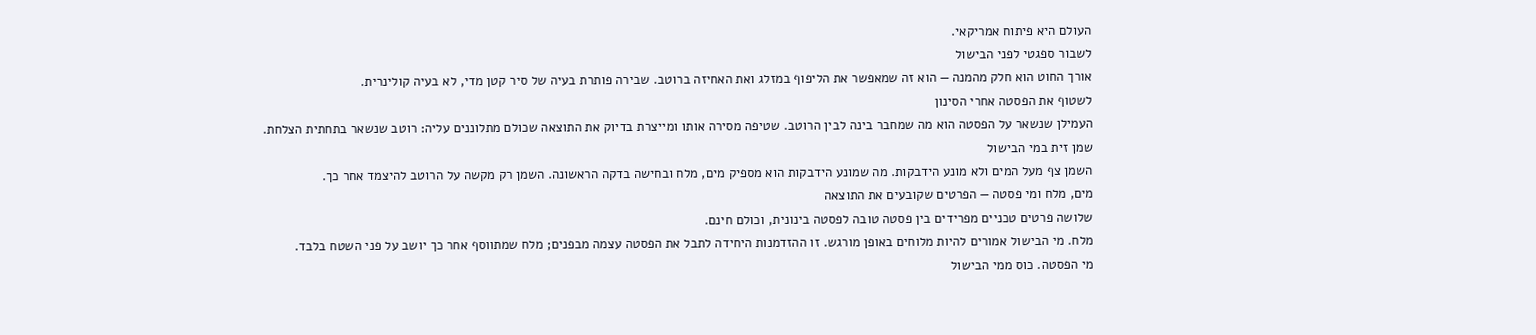העולם היא פיתוח אמריקאי.
לשבור ספגטי לפני הבישול
אורך החוט הוא חלק מהמנה — הוא זה שמאפשר את הליפוף במזלג ואת האחיזה ברוטב. שבירה פותרת בעיה של סיר קטן מדי, לא בעיה קולינרית.
לשטוף את הפסטה אחרי הסינון
העמילן שנשאר על הפסטה הוא מה שמחבר בינה לבין הרוטב. שטיפה מסירה אותו ומייצרת בדיוק את התוצאה שכולם מתלוננים עליה: רוטב שנשאר בתחתית הצלחת.
שמן זית במי הבישול
השמן צף מעל המים ולא מונע הידבקות. מה שמונע הידבקות הוא מספיק מים, מלח ובחישה בדקה הראשונה. השמן רק מקשה על הרוטב להיצמד אחר כך.
מים, מלח ומי פסטה — הפרטים שקובעים את התוצאה
שלושה פרטים טכניים מפרידים בין פסטה טובה לפסטה בינונית, וכולם חינם.
מלח. מי הבישול אמורים להיות מלוחים באופן מורגש. זו ההזדמנות היחידה לתבל את הפסטה עצמה מבפנים; מלח שמתווסף אחר כך יושב על פני השטח בלבד.
מי הפסטה. כוס ממי הבישול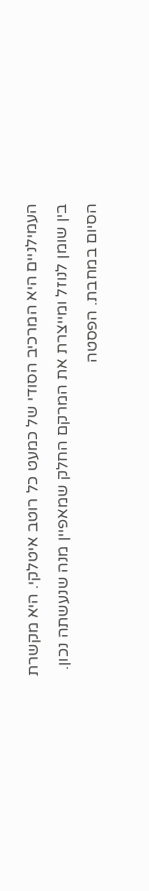העמילניים היא המרכיב הסודי של כמעט כל רוטב איטלקי. היא מקשרת בין שומן לנוזל ומייצרת את המרקם החלק שמאפיין מנה שנעשתה נכון.
הסיום במחבת. הפסטה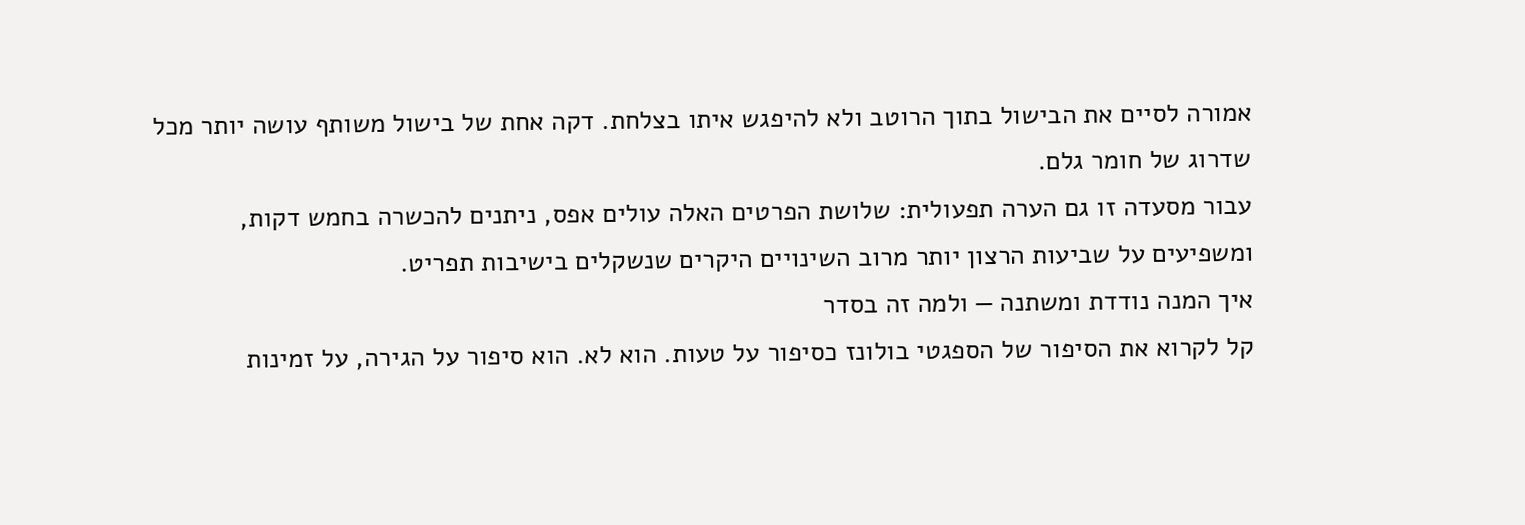אמורה לסיים את הבישול בתוך הרוטב ולא להיפגש איתו בצלחת. דקה אחת של בישול משותף עושה יותר מכל שדרוג של חומר גלם.
עבור מסעדה זו גם הערה תפעולית: שלושת הפרטים האלה עולים אפס, ניתנים להכשרה בחמש דקות, ומשפיעים על שביעות הרצון יותר מרוב השינויים היקרים שנשקלים בישיבות תפריט.
איך המנה נודדת ומשתנה — ולמה זה בסדר
קל לקרוא את הסיפור של הספגטי בולונז כסיפור על טעות. הוא לא. הוא סיפור על הגירה, על זמינות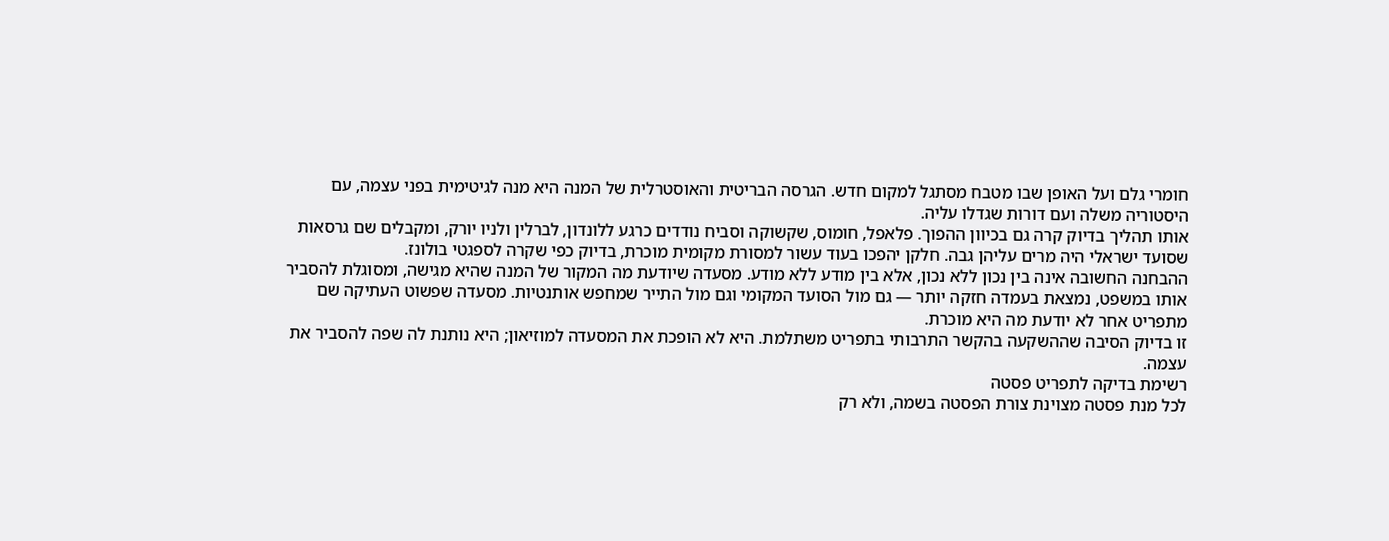חומרי גלם ועל האופן שבו מטבח מסתגל למקום חדש. הגרסה הבריטית והאוסטרלית של המנה היא מנה לגיטימית בפני עצמה, עם היסטוריה משלה ועם דורות שגדלו עליה.
אותו תהליך בדיוק קרה גם בכיוון ההפוך. פלאפל, חומוס, שקשוקה וסביח נודדים כרגע ללונדון, לברלין ולניו יורק, ומקבלים שם גרסאות שסועד ישראלי היה מרים עליהן גבה. חלקן יהפכו בעוד עשור למסורת מקומית מוכרת, בדיוק כפי שקרה לספגטי בולונז.
ההבחנה החשובה אינה בין נכון ללא נכון, אלא בין מודע ללא מודע. מסעדה שיודעת מה המקור של המנה שהיא מגישה, ומסוגלת להסביר אותו במשפט, נמצאת בעמדה חזקה יותר — גם מול הסועד המקומי וגם מול התייר שמחפש אותנטיות. מסעדה שפשוט העתיקה שם מתפריט אחר לא יודעת מה היא מוכרת.
זו בדיוק הסיבה שההשקעה בהקשר התרבותי בתפריט משתלמת. היא לא הופכת את המסעדה למוזיאון; היא נותנת לה שפה להסביר את עצמה.
רשימת בדיקה לתפריט פסטה
לכל מנת פסטה מצוינת צורת הפסטה בשמה, ולא רק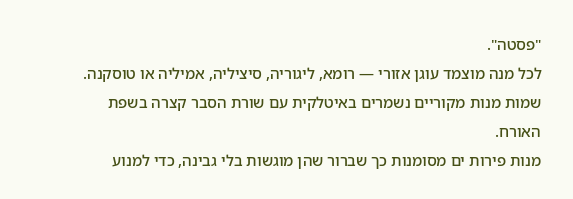"פסטה".
לכל מנה מוצמד עוגן אזורי — רומא, ליגוריה, סיציליה, אמיליה או טוסקנה.
שמות מנות מקוריים נשמרים באיטלקית עם שורת הסבר קצרה בשפת האורח.
מנות פירות ים מסומנות כך שברור שהן מוגשות בלי גבינה, כדי למנוע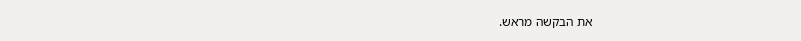את הבקשה מראש.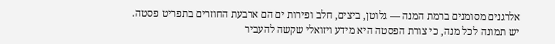אלרגנים מסומנים ברמת המנה — גלוטן, ביצים, חלב ופירות ים הם ארבעת החוזרים בתפריט פסטה.
יש תמונה לכל מנה, כי צורת הפסטה היא מידע ויזואלי שקשה להעביר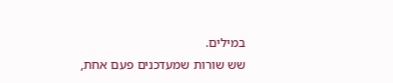במילים.
שש שורות שמעדכנים פעם אחת,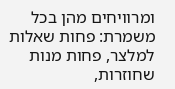ומרוויחים מהן בכל משמרת: פחות שאלות למלצר, פחות מנות שחוזרות,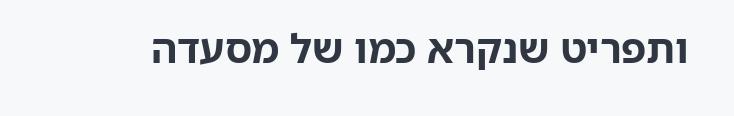ותפריט שנקרא כמו של מסעדה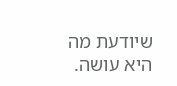שיודעת מה היא עושה.